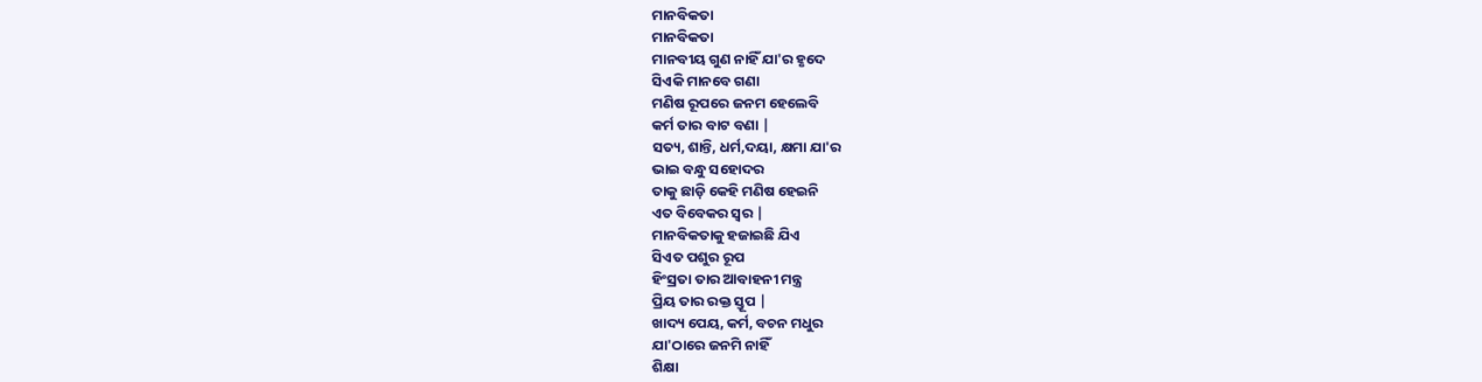ମାନବିକତା
ମାନବିକତା
ମାନବୀୟ ଗୁଣ ନାହିଁ ଯା'ର ହୃଦେ
ସିଏକି ମାନବେ ଗଣା
ମଣିଷ ରୂପରେ ଜନମ ହେଲେବି
କର୍ମ ତାର ବାଟ ବଣା |
ସତ୍ୟ, ଶାନ୍ତି, ଧର୍ମ,ଦୟା, କ୍ଷମା ଯା'ର
ଭାଇ ବନ୍ଧୁ ସହୋଦର
ତାକୁ ଛାଡ଼ି କେହି ମଣିଷ ହେଇନି
ଏତ ବିବେକର ସ୍ୱର |
ମାନବିକତାକୁ ହଜାଇଛି ଯିଏ
ସିଏତ ପଶୁର ରୂପ
ହିଂସ୍ରତା ତାର ଆବାହନୀ ମନ୍ତ୍ର
ପ୍ରିୟ ତାର ରକ୍ତ ସ୍ତୂପ |
ଖାଦ୍ୟ ପେୟ, କର୍ମ, ବଚନ ମଧୁର
ଯା'ଠାରେ ଜନମି ନାହିଁ
ଶିକ୍ଷା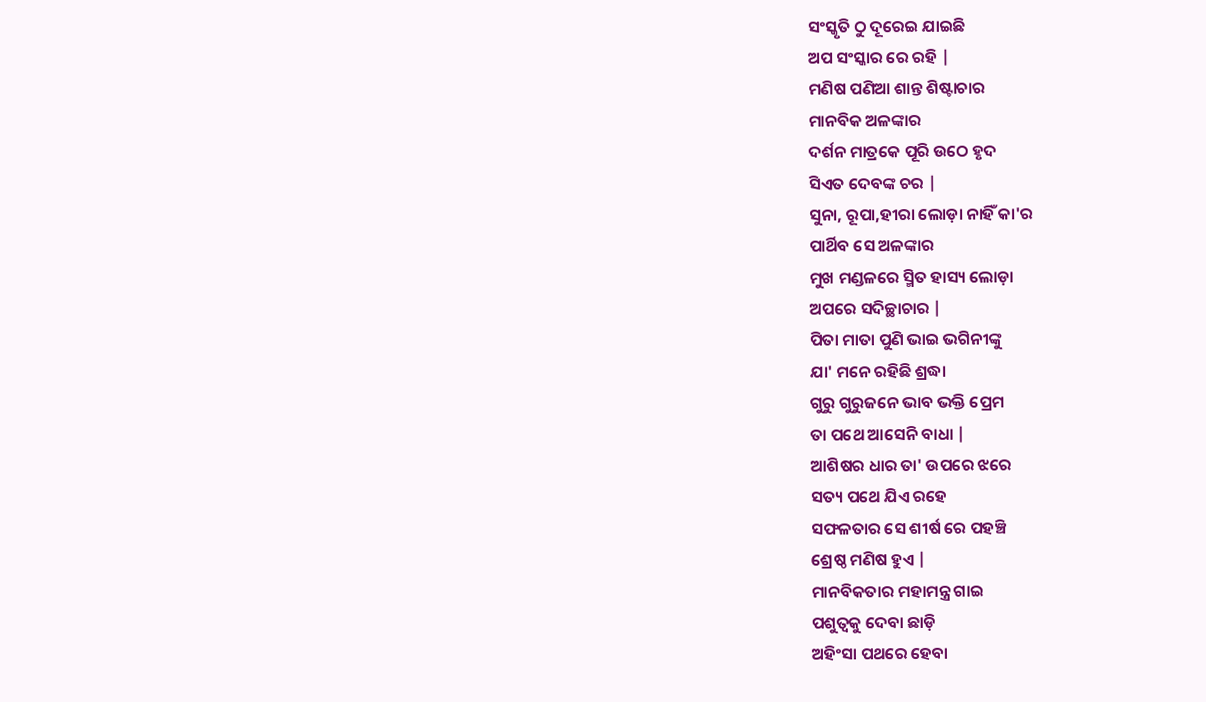ସଂସ୍କୃତି ଠୁ ଦୂରେଇ ଯାଇଛି
ଅପ ସଂସ୍କାର ରେ ରହି |
ମଣିଷ ପଣିଆ ଶାନ୍ତ ଶିଷ୍ଟାଚାର
ମାନବିକ ଅଳଙ୍କାର
ଦର୍ଶନ ମାତ୍ରକେ ପୂରି ଉଠେ ହୃଦ
ସିଏତ ଦେବଙ୍କ ଚର |
ସୁନା, ରୂପା,ହୀରା ଲୋଡ଼ା ନାହିଁ କା'ର
ପାର୍ଥିବ ସେ ଅଳଙ୍କାର
ମୁଖ ମଣ୍ଡଳରେ ସ୍ମିତ ହାସ୍ୟ ଲୋଡ଼ା
ଅପରେ ସଦିଚ୍ଛାଚାର |
ପିତା ମାତା ପୁଣି ଭାଇ ଭଗିନୀଙ୍କୁ
ଯା' ମନେ ରହିଛି ଶ୍ରଦ୍ଧା
ଗୁରୁ ଗୁରୁଜନେ ଭାବ ଭକ୍ତି ପ୍ରେମ
ତା ପଥେ ଆସେନି ବାଧା |
ଆଶିଷର ଧାର ତା' ଉପରେ ଝରେ
ସତ୍ୟ ପଥେ ଯିଏ ରହେ
ସଫଳତାର ସେ ଶୀର୍ଷ ରେ ପହଞ୍ଚି
ଶ୍ରେଷ୍ଠ ମଣିଷ ହୁଏ |
ମାନବିକତାର ମହାମନ୍ତ୍ର ଗାଇ
ପଶୁତ୍ବକୁ ଦେବା ଛାଡ଼ି
ଅହିଂସା ପଥରେ ହେବା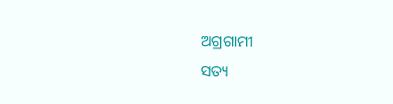ଅଗ୍ରଗାମୀ
ସତ୍ୟ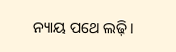ନ୍ୟାୟ ପଥେ ଲଢ଼ି ।